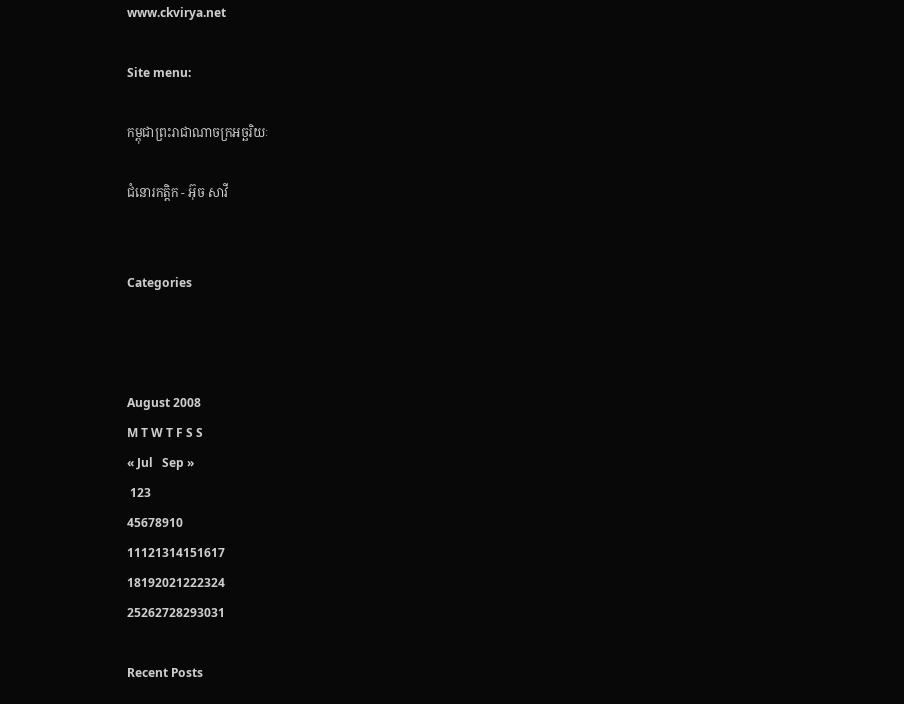www.ckvirya.net

Site menu:

កម្ពុជាព្រះរាជាណាចក្រអច្ឆរិយៈ

ជំនោរកត្តិក - អ៊ុច សាវី


Categories



August 2008
M T W T F S S
« Jul   Sep »
 123
45678910
11121314151617
18192021222324
25262728293031

Recent Posts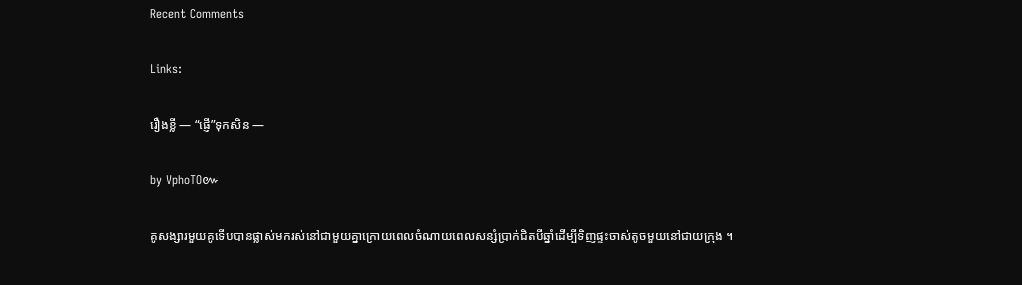Recent Comments

Links:

រឿងខ្លី — “ផ្ញើ”ទុកសិន —

by VphoTO៚

គូសង្សារមួយគូទើបបានផ្លាស់មករស់នៅជាមួយគ្នាក្រោយពេលចំណាយពេលសន្សំប្រាក់ជិតបីឆ្នាំដើម្បីទិញផ្ទះចាស់តូចមួយនៅជាយក្រុង ។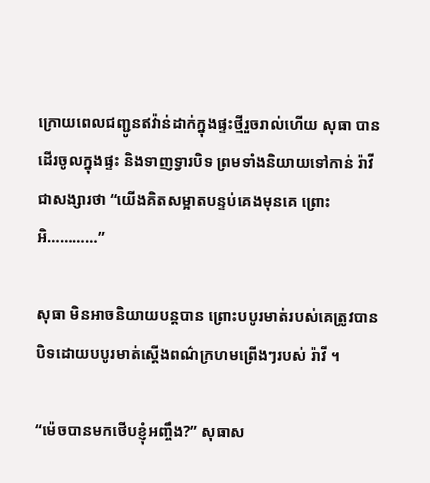ក្រោយពេលជញ្ជូនឥវ៉ាន់ដាក់ក្នុងផ្ទះថ្មីរួចរាល់ហើយ សុធា បានដើរចូលក្នុងផ្ទះ និងទាញទ្វារបិទ ព្រមទាំងនិយាយទៅកាន់ រ៉ាវី ជាសង្សារថា “យើងគិតសម្អាតបន្ទប់គេងមុនគេ ព្រោះអិ…………”

សុធា មិនអាចនិយាយបន្តបាន ព្រោះបបូរមាត់របស់គេត្រូវបានបិទដោយបបូរមាត់ស្តើងពណ៌ក្រហមព្រើងៗរបស់ រ៉ាវី ។

“ម៉េចបានមកថើបខ្ញុំអញ្ចឹង?” សុធាស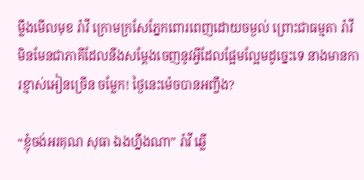ម្លឹងមើលមុខ រ៉ាវី ក្រោមក្រសែភ្នែកពោរពេញដោយចម្ងល់ ព្រោះជាធម្មតា រ៉ាវី មិនមែនជាភាគីដែលនឹងសម្តែងចេញនូវអ្វីដែលផ្អែមល្អែមដូច្នេះទេ នាងមានការខ្មាស់អៀនច្រើន ចម្លែក! ថ្ងៃនេះម៉េចបានអញ្ចឹង?

“ខ្ញុំចង់អរគុណ សុធា ឯងហ្នឹងណា” រ៉ាវី ឆ្លើ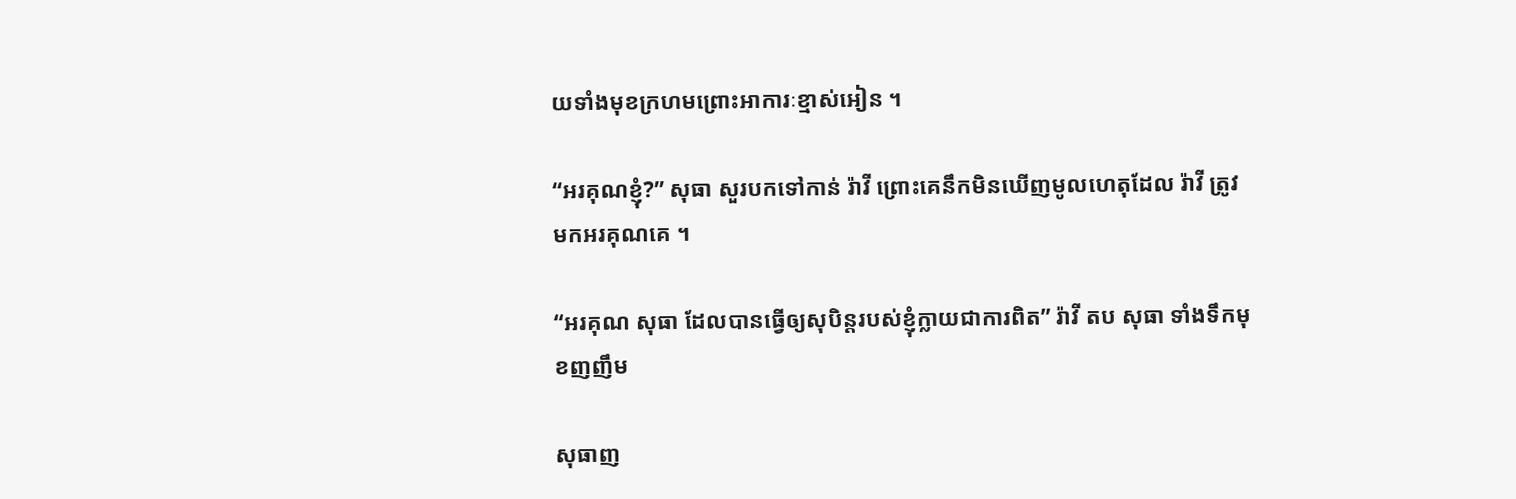យទាំងមុខក្រហមព្រោះអាការៈខ្មាស់អៀន ។

“អរគុណខ្ញុំ?” សុធា សួរបកទៅកាន់ រ៉ាវី ព្រោះគេនឹកមិនឃើញមូលហេតុដែល រ៉ាវី ត្រូវមកអរគុណគេ ។

“អរគុណ សុធា ដែលបានធ្វើឲ្យសុបិន្តរបស់ខ្ញុំក្លាយជាការពិត” រ៉ាវី តប សុធា ទាំងទឹកមុខញញឹម

សុធាញ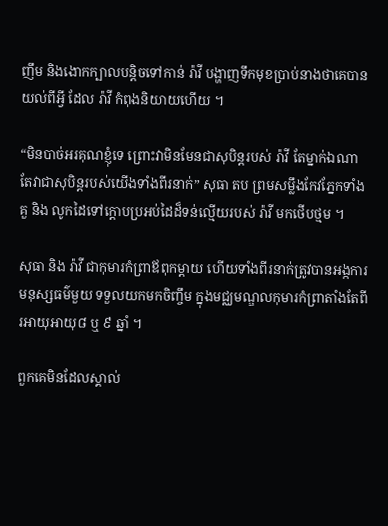ញឹម និងងោកក្បាលបន្តិចទៅកាន់ រ៉ាវី បង្ហាញទឹកមុខប្រាប់នាងថាគេបានយល់ពីអ្វី ដែល រ៉ាវី កំពុងនិយាយហើយ ។

“មិនបាច់អរគុណខ្ញុំទេ ព្រោះវាមិនមែនជាសុបិន្ដរបស់ រ៉ាវី តែម្នាក់ឯណា តែវាជាសុបិន្តរបស់យើងទាំងពីរនាក់” សុធា តប ព្រមសម្លឹងកែវភ្នែកទាំងគួ និង លូកដៃទៅក្តោបប្រអប់ដៃដ៏ទន់ល្មើយរបស់ រ៉ាវី មកថើបថ្មម ។

សុធា និង រ៉ាវី ជាកុមារកំព្រាឪពុកម្តាយ ហើយទាំងពីរនាក់ត្រូវបានអង្កការមនុស្សធម៌មួយ ទទួលយកមកចិញ្ចឹម ក្នុងមជ្ឈមណ្ឌលកុមារកំព្រាតាំងតែពីរអាយុអាយុ៨ ឬ ៩ ឆ្នាំ ។

ពួកគេមិនដែលស្គាល់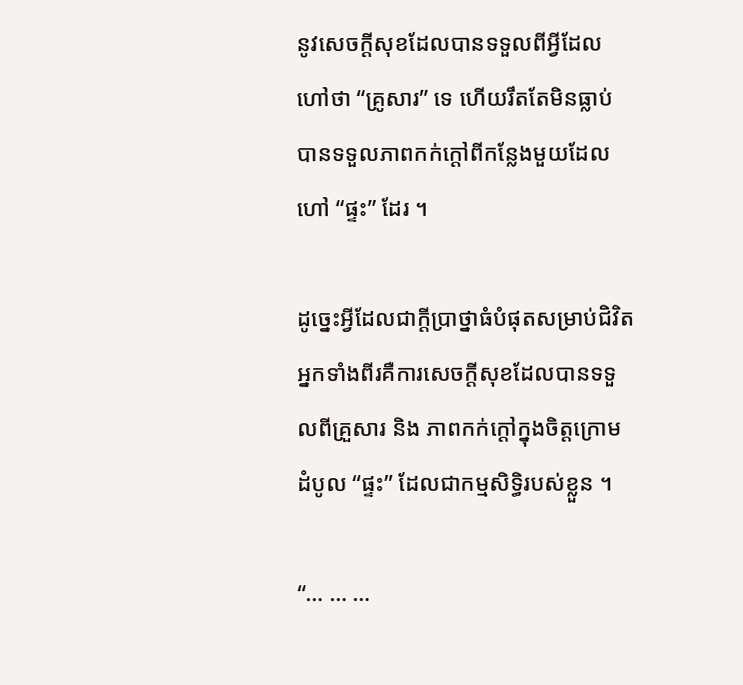នូវសេចក្តីសុខដែលបានទទួលពីអ្វីដែលហៅថា “គ្រូសារ” ទេ ហើយរឹតតែមិនធ្លាប់បានទទួលភាពកក់ក្តៅពីកន្លែងមួយដែលហៅ “ផ្ទះ” ដែរ ។

ដូច្នេះអ្វីដែលជាក្តីប្រាថ្នាធំបំផុតសម្រាប់ជិវិតអ្នកទាំងពីរគឺការសេចក្តីសុខដែលបានទទួលពីគ្រួសារ និង ភាពកក់ក្តៅក្នុងចិត្តក្រោមដំបូល “ផ្ទះ” ដែលជាកម្មសិទ្ធិរបស់ខ្លួន ។

“… … …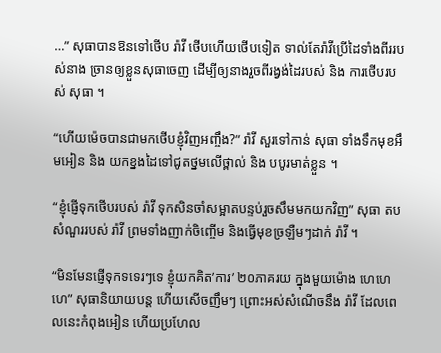…” សុធាបានឱនទៅថើប រ៉ាវី ថើបហើយថើបទៀត ទាល់តែរ៉ាវីប្រើដៃទាំងពីររបស់នាង ច្រានឲ្យខ្លួនសុធាចេញ ដើម្បីឲ្យនាងរួចពីរង្វង់ដៃរបស់ និង ការថើបរបស់ សុធា ។

“ហើយម៉េចបានជាមកថើបខ្ញុំវិញអញ្ចឹង?” រ៉ាវី សួរទៅកាន់ សុធា ទាំងទឹកមុខអឹមអៀន និង យកខ្នងដៃទៅជូតថ្នមលើថ្ពាល់ និង បបូរមាត់ខ្លួន ។

“ខ្ញុំផ្ញើទុកថើបរបស់ រ៉ាវី ទុកសិនចាំសម្អាតបន្ទប់រួចសឹមមកយកវិញ” សុធា តបសំណួររបស់ រ៉ាវី ព្រមទាំងញាក់ចិញ្ចើម និងធ្វើមុខច្រឡឺមៗដាក់ រ៉ាវី ។

“មិនមែនផ្ញើទុកទទេរៗទេ ខ្ញុំយកគិត’ការ’ ២០ភាគរយ ក្នុងមួយម៉ោង ហេហេហេ” សុធានិយាយបន្ត ហើយសើចញឹមៗ ព្រោះអស់សំណើចនឹង រ៉ាវី ដែលពេលនេះកំពុងអៀន ហើយប្រហែល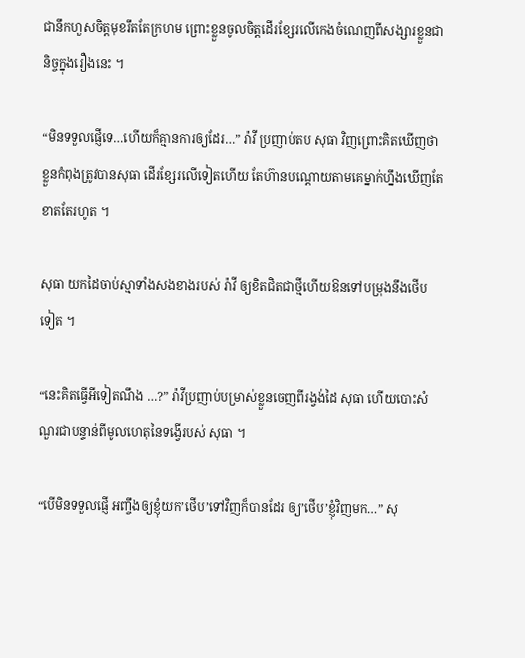ជានឹកហួសចិត្តមុខរឹតតែក្រហម ព្រោះខ្លួនចូលចិត្តដើរខ្សែរលើកេងចំណេញពីសង្សារខ្លួនជានិច្ចក្នុងរឿងនេះ ។

“មិនទទួលផ្ញើទេ…ហើយក៏គ្មានការឲ្យដែរ…” រ៉ាវី ប្រញាប់តប សុធា វិញព្រោះគិតឃើញថាខ្លួនកំពុងត្រូវបានសុធា ដើរខ្សែរលើទៀតហើយ តែហ៊ានបណ្តោយតាមគេម្នាក់ហ្នឹងឃើញតែខាតតែរហូត ។

សុធា យកដៃចាប់ស្មាទាំងសងខាងរបស់ រ៉ាវី ឲ្យខិតជិតជាថ្មីហើយឱនទៅបម្រុងនឹងថើបទៀត ។

“នេះគិតធ្វើអីទៀតណឹង …?” រ៉ាវីប្រញាប់បម្រាស់ខ្លួនចេញពីរង្វង់ដៃ សុធា ហើយបោះសំណួរជាបន្ទាន់ពីមូលហេតុនៃទង្វើរបស់ សុធា ។

“បើមិនទទួលផ្ញើ អញ្ចឹងឲ្យខ្ញុំយក’ថើប’ទៅវិញក៏បានដែរ ឲ្យ’ថើប’ខ្ញុំវិញមក…” សុ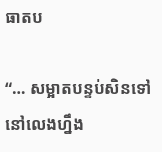ធាតប

“… សម្អាតបន្ទប់សិនទៅ នៅលេងហ្នឹង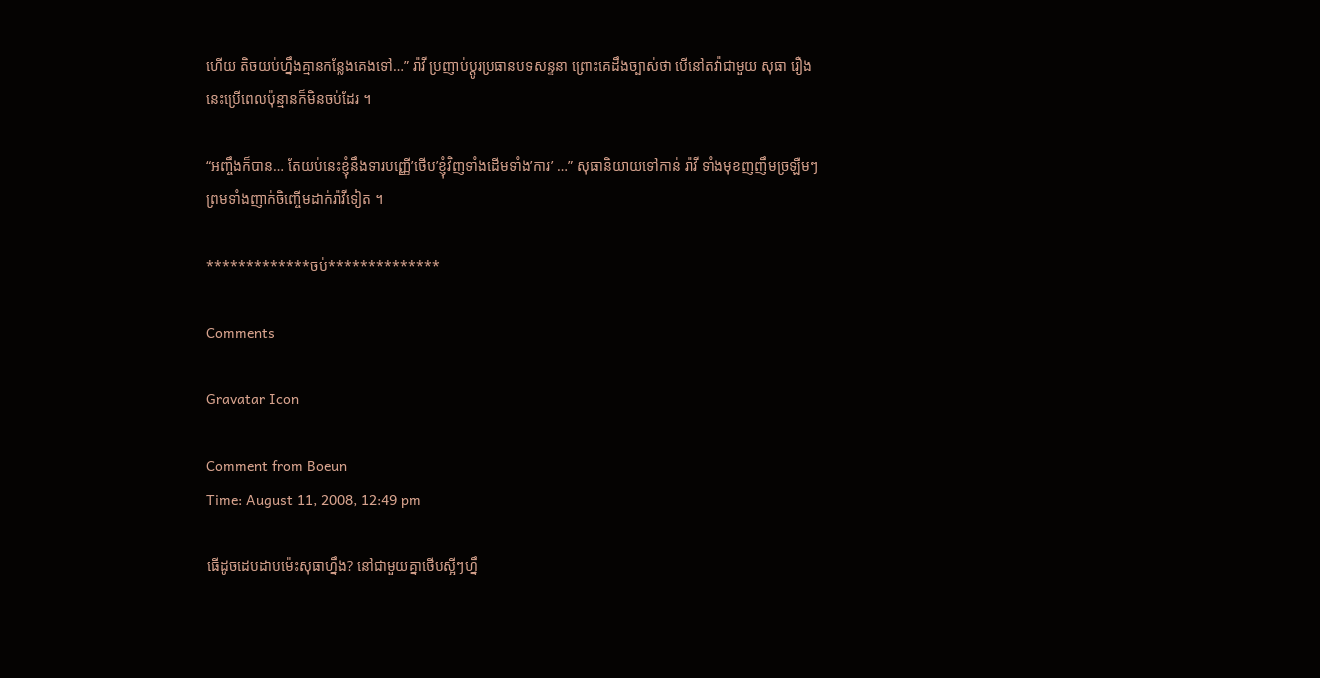ហើយ តិចយប់ហ្នឹងគ្មានកន្លែងគេងទៅ…” រ៉ាវី ប្រញាប់ប្តូរប្រធានបទសន្ទនា ព្រោះគេដឹងច្បាស់ថា បើនៅតវ៉ាជាមួយ សុធា រឿងនេះប្រើពេលប៉ុន្មានក៏មិនចប់ដែរ ។

“អញ្ចឹងក៏បាន… តែយប់នេះខ្ញុំនឹងទារបញ្ញើ’ថើប’ខ្ញុំវិញទាំងដើមទាំង’ការ’ …” សុធានិយាយទៅកាន់ រ៉ាវី ទាំងមុខញញឹមច្រឡឺមៗ ព្រមទាំងញាក់ចិញ្ចើមដាក់រ៉ាវីទៀត ។

*************ចប់**************

Comments

Gravatar Icon

Comment from Boeun
Time: August 11, 2008, 12:49 pm

ធើដូចដេបដាបម៉េះសុធាហ្នឹង? នៅជាមួយគ្នាថើបស្អីៗហ្នឹ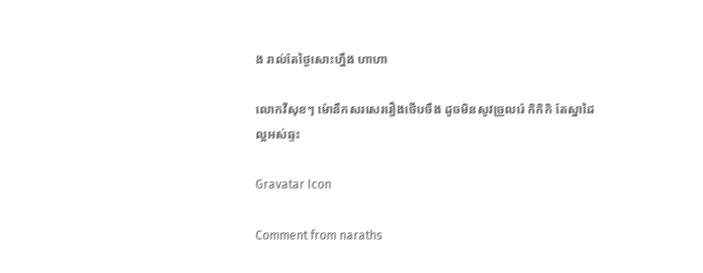ង រាល់តែថ្ងៃសោះហ្នឹង ហាហា

លោកវីសុខៗ ម៉ោនឹកសរសេររឿងថើបចឹង ដូចមិនសូវច្រួលរ៉េ កិកិកិ តែស្នាដៃល្អអស់ឆ្ទះ

Gravatar Icon

Comment from naraths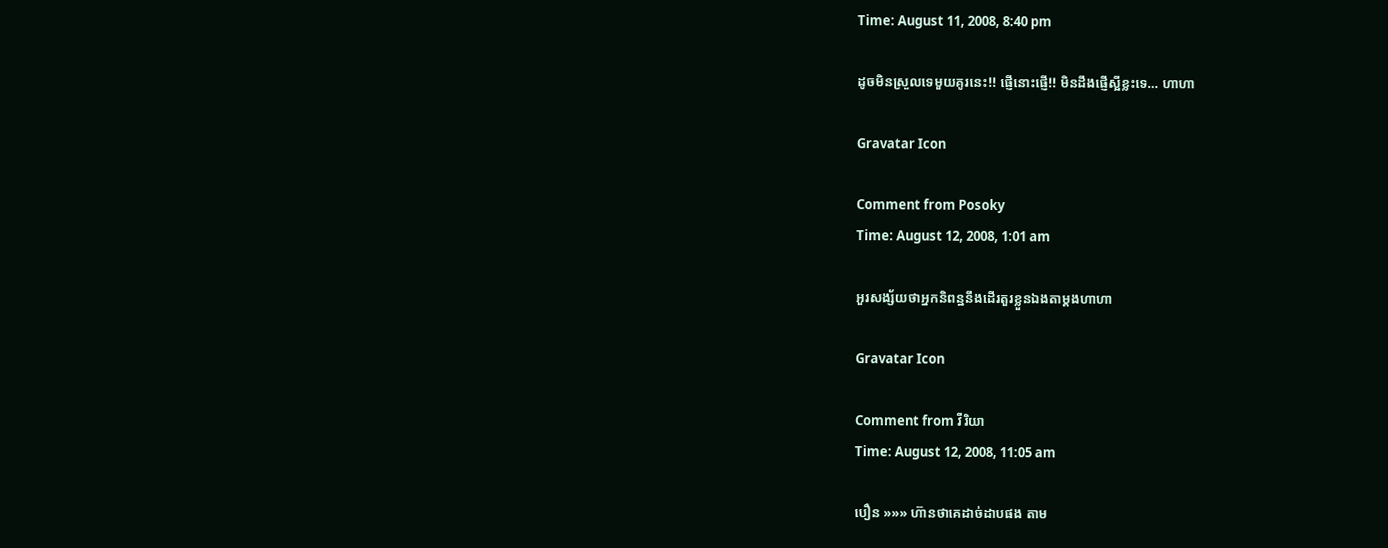Time: August 11, 2008, 8:40 pm

ដូចមិនស្រួលទេមួយគូរនេះ!! ផ្ញើនោះផ្ញើ!! មិនដឹងផ្ញើស្អីខ្លះទេ… ហាហា

Gravatar Icon

Comment from Posoky
Time: August 12, 2008, 1:01 am

អួរសង្ស័យថាអ្នកនិពន្ឋនឹងដើរតួរខ្លួនឯងតាម្តងហាហា

Gravatar Icon

Comment from វីរិយា
Time: August 12, 2008, 11:05 am

បឿន »»» ហ៊ានថាគេដាច់ដាបផង តាម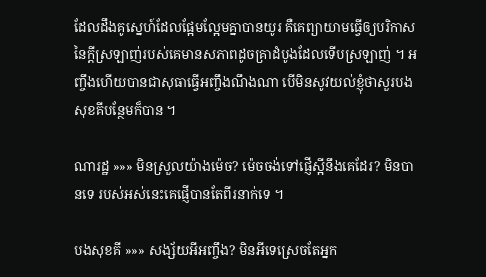ដែលដឹងគូស្នេហ៍ដែលផ្អែមល្អែមគ្នាបានយូរ គឺគេព្យាយាមធ្វើឲ្យបរិកាសនៃក្តីស្រឡាញ់របស់គេមានសភាពដូចគ្រាដំបូងដែលទើបស្រឡាញ់ ។ អញ្ចឹងហើយបានជាសុធាធ្វើអញ្ចឹងណឹងណា បើមិនសូវយល់ខ្ញុំថាសួរបងសុខគីបន្ថែមក៏បាន ។

ណារដ្ឋ »»» មិនស្រួលយ៉ាងម៉េច? ម៉េចចង់ទៅផ្ញើស្អីនឹងគេដែរ? មិនបានទេ របស់អស់នេះគេផ្ញើបានតែពីរនាក់ទេ ។

បងសុខគី »»» សង្ស័យអីអញ្ចឹង? មិនអីទេស្រេចតែអ្នក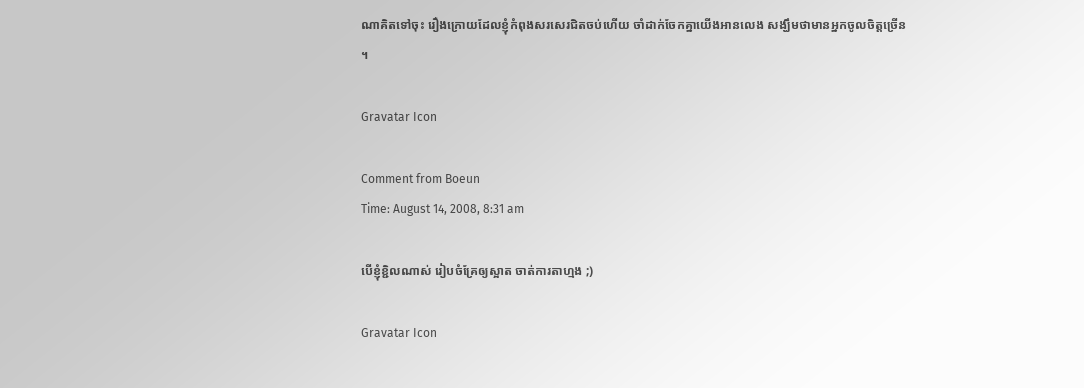ណាគិតទៅចុះ រឿងក្រោយដែលខ្ញុំកំពុងសរសេរជិតចប់ហើយ ចាំដាក់ចែកគ្នាយើងអានលេង សង្ឃឹមថាមានអ្នកចូលចិត្តច្រើន ។

Gravatar Icon

Comment from Boeun
Time: August 14, 2008, 8:31 am

បើខ្ញុំខ្ជិលណាស់ រៀបចំគ្រែឲ្យស្អាត ចាត់ការតាហ្មង ;)

Gravatar Icon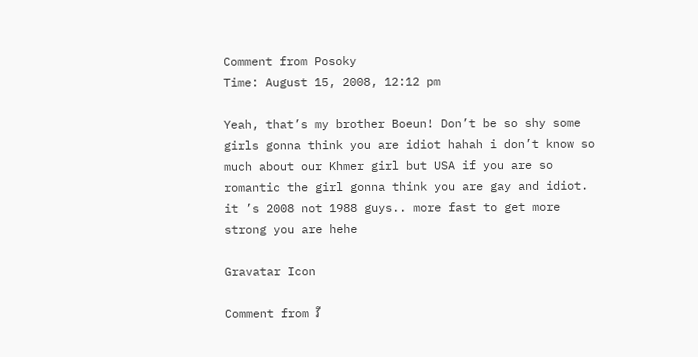Comment from Posoky
Time: August 15, 2008, 12:12 pm

Yeah, that’s my brother Boeun! Don’t be so shy some girls gonna think you are idiot hahah i don’t know so much about our Khmer girl but USA if you are so romantic the girl gonna think you are gay and idiot. it ’s 2008 not 1988 guys.. more fast to get more strong you are hehe

Gravatar Icon

Comment from វី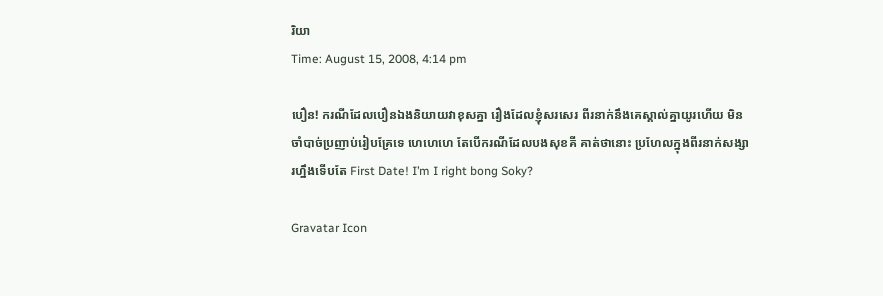រិយា
Time: August 15, 2008, 4:14 pm

បឿន! ករណីដែលបឿនឯងនិយាយវាខុសគ្នា រឿងដែលខ្ញុំសរសេរ ពីរនាក់នឹងគេស្គាល់គ្នាយូរហើយ មិនចាំបាច់ប្រញាប់រៀបគ្រែទេ ហេហេហេ តែបើករណីដែលបងសុខគី គាត់ថានោះ ប្រហែលក្នុងពីរនាក់សង្សារហ្នឹងទើបតែ First Date! I’m I right bong Soky?

Gravatar Icon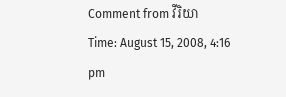Comment from វីរិយា
Time: August 15, 2008, 4:16 pm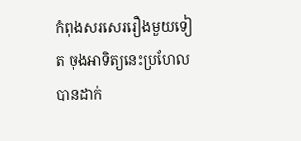កំពុងសរសេររឿងមួយទៀត ចុងអាទិត្យនេះប្រហែលបានដាក់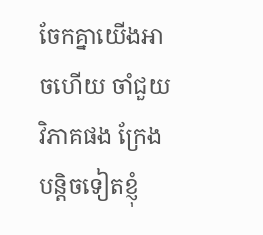ចែកគ្នាយើងអាចហើយ ចាំជួយវិភាគផង ក្រែងបន្តិចទៀតខ្ញុំ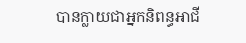បានក្លាយជាអ្នកនិពន្ធអាជី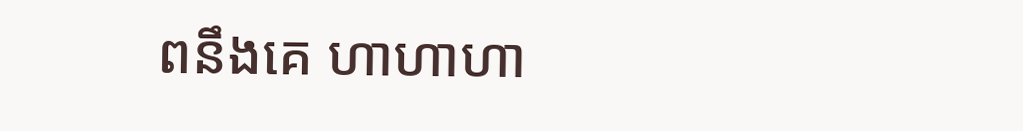ពនឹងគេ ហាហាហា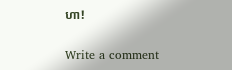ហា!

Write a comment